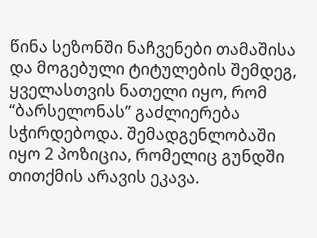წინა სეზონში ნაჩვენები თამაშისა და მოგებული ტიტულების შემდეგ, ყველასთვის ნათელი იყო, რომ “ბარსელონას” გაძლიერება სჭირდებოდა. შემადგენლობაში იყო 2 პოზიცია, რომელიც გუნდში თითქმის არავის ეკავა.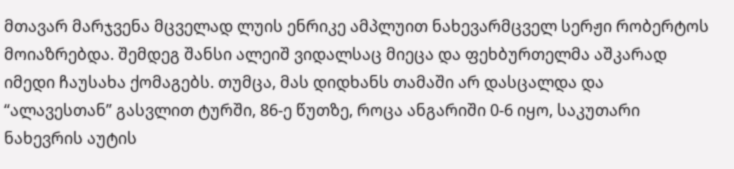მთავარ მარჯვენა მცველად ლუის ენრიკე ამპლუით ნახევარმცველ სერჟი რობერტოს მოიაზრებდა. შემდეგ შანსი ალეიშ ვიდალსაც მიეცა და ფეხბურთელმა აშკარად იმედი ჩაუსახა ქომაგებს. თუმცა, მას დიდხანს თამაში არ დასცალდა და “ალავესთან” გასვლით ტურში, 86-ე წუთზე, როცა ანგარიში 0-6 იყო, საკუთარი ნახევრის აუტის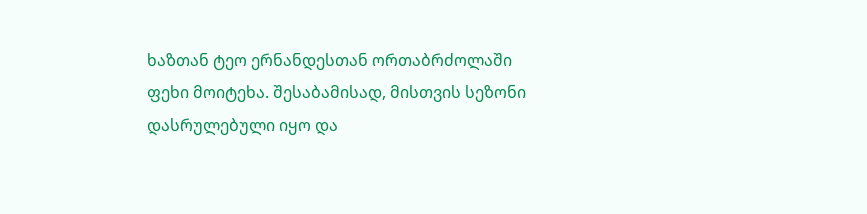ხაზთან ტეო ერნანდესთან ორთაბრძოლაში ფეხი მოიტეხა. შესაბამისად, მისთვის სეზონი დასრულებული იყო და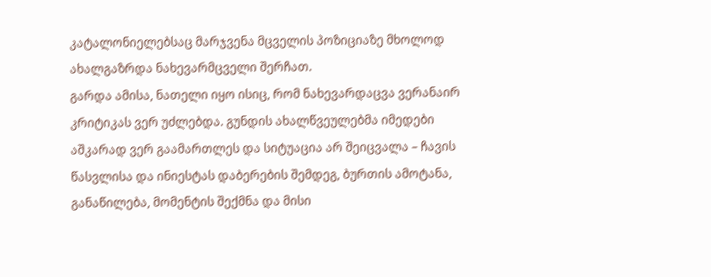კატალონიელებსაც მარჯვენა მცველის პოზიციაზე მხოლოდ ახალგაზრდა ნახევარმცველი შერჩათ.
გარდა ამისა, ნათელი იყო ისიც, რომ ნახევარდაცვა ვერანაირ კრიტიკას ვერ უძლებდა. გუნდის ახალწვეულებმა იმედები აშკარად ვერ გაამართლეს და სიტუაცია არ შეიცვალა – ჩავის წასვლისა და ინიესტას დაბერების შემდეგ, ბურთის ამოტანა, განაწილება, მომენტის შექმნა და მისი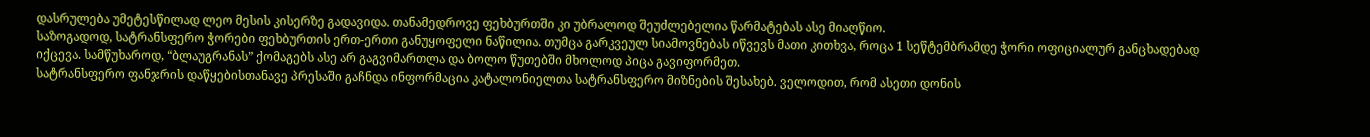დასრულება უმეტესწილად ლეო მესის კისერზე გადავიდა. თანამედროვე ფეხბურთში კი უბრალოდ შეუძლებელია წარმატებას ასე მიაღწიო.
საზოგადოდ, სატრანსფერო ჭორები ფეხბურთის ერთ-ერთი განუყოფელი ნაწილია. თუმცა გარკვეულ სიამოვნებას იწვევს მათი კითხვა, როცა 1 სეწტემბრამდე ჭორი ოფიციალურ განცხადებად იქცევა. სამწუხაროდ, “ბლაუგრანას” ქომაგებს ასე არ გაგვიმართლა და ბოლო წუთებში მხოლოდ პიცა გავიფორმეთ.
სატრანსფერო ფანჯრის დაწყებისთანავე პრესაში გაჩნდა ინფორმაცია კატალონიელთა სატრანსფერო მიზნების შესახებ. ველოდით, რომ ასეთი დონის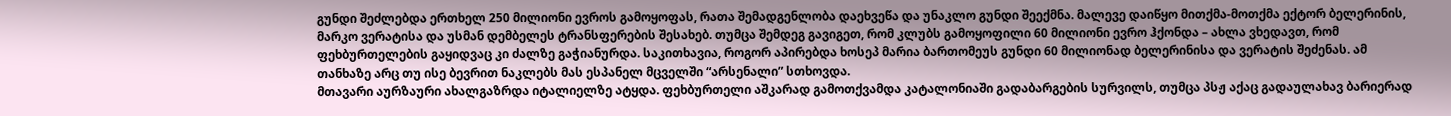გუნდი შეძლებდა ერთხელ 250 მილიონი ევროს გამოყოფას, რათა შემადგენლობა დაეხვეწა და უნაკლო გუნდი შეექმნა. მალევე დაიწყო მითქმა-მოთქმა ექტორ ბელერინის, მარკო ვერატისა და უსმან დემბელეს ტრანსფერების შესახებ. თუმცა შემდეგ გავიგეთ, რომ კლუბს გამოყოფილი 60 მილიონი ევრო ჰქონდა – ახლა ვხედავთ, რომ ფეხბურთელების გაყიდვაც კი ძალზე გაჭიანურდა. საკითხავია, როგორ აპირებდა ხოსეპ მარია ბართომეუს გუნდი 60 მილიონად ბელერინისა და ვერატის შეძენას. ამ თანხაზე არც თუ ისე ბევრით ნაკლებს მას ესპანელ მცველში “არსენალი” სთხოვდა.
მთავარი აურზაური ახალგაზრდა იტალიელზე ატყდა. ფეხბურთელი აშკარად გამოთქვამდა კატალონიაში გადაბარგების სურვილს, თუმცა პსჟ აქაც გადაულახავ ბარიერად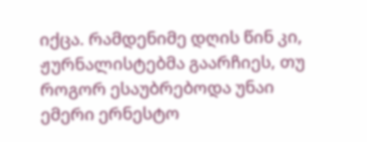იქცა. რამდენიმე დღის წინ კი, ჟურნალისტებმა გაარჩიეს, თუ როგორ ესაუბრებოდა უნაი ემერი ერნესტო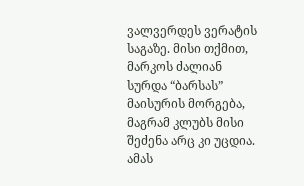ვალვერდეს ვერატის საგაზე. მისი თქმით, მარკოს ძალიან სურდა “ბარსას” მაისურის მორგება, მაგრამ კლუბს მისი შეძენა არც კი უცდია. ამას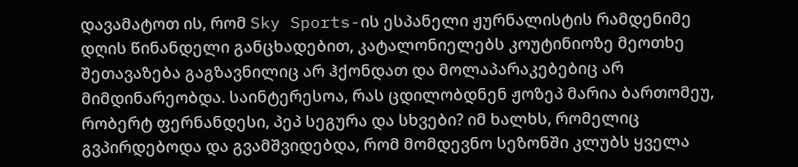დავამატოთ ის, რომ Sky Sports-ის ესპანელი ჟურნალისტის რამდენიმე დღის წინანდელი განცხადებით, კატალონიელებს კოუტინიოზე მეოთხე შეთავაზება გაგზავნილიც არ ჰქონდათ და მოლაპარაკებებიც არ მიმდინარეობდა. საინტერესოა, რას ცდილობდნენ ჟოზეპ მარია ბართომეუ, რობერტ ფერნანდესი, პეპ სეგურა და სხვები? იმ ხალხს, რომელიც გვპირდებოდა და გვამშვიდებდა, რომ მომდევნო სეზონში კლუბს ყველა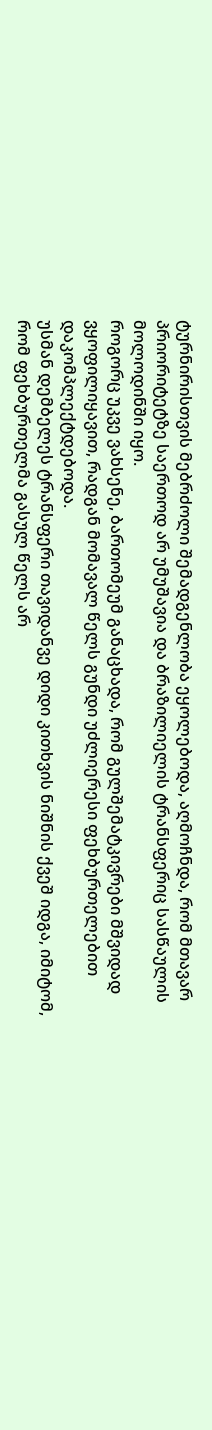ტურნირისთვის მებრძოლი შემადგენლობა ეყოლებოდა, აღმოჩნდა, რომ მთავარ პრიორიტეტზე საერთოდ არ უმუშავია და ბრაზილიელის ტრანსფერიც სასწაულის მოლოდინში იყო.
როგორც უკვე ვახსენე, ბართომეუმ განაცხადა, რომ გულშემატკივრები მშვიდად ვყოფილიყავით, რადგან მომავალ წელს გუნდი უძლიერესი ფეხბურთელებით დაკომპლექტდებოდა.
უსმან დემბელეს ტრანსფერი თავიდანვე დიდი კითხვის ნიშნის ქვეშ იდგა, იმიტომ, რომ ფეხბურთელმა გასულ წელს არ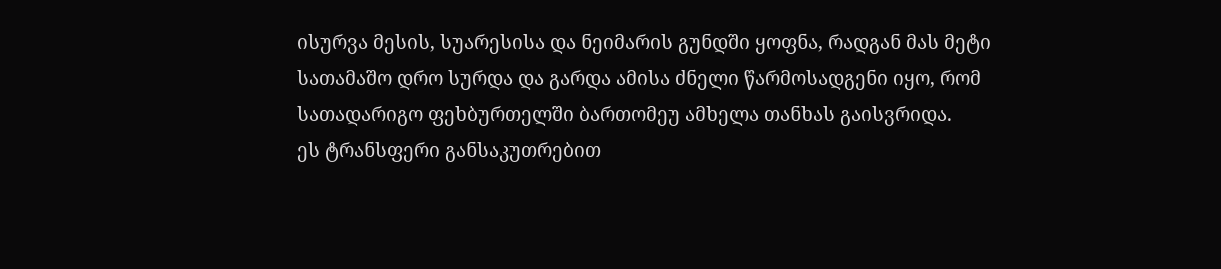ისურვა მესის, სუარესისა და ნეიმარის გუნდში ყოფნა, რადგან მას მეტი სათამაშო დრო სურდა და გარდა ამისა ძნელი წარმოსადგენი იყო, რომ სათადარიგო ფეხბურთელში ბართომეუ ამხელა თანხას გაისვრიდა.
ეს ტრანსფერი განსაკუთრებით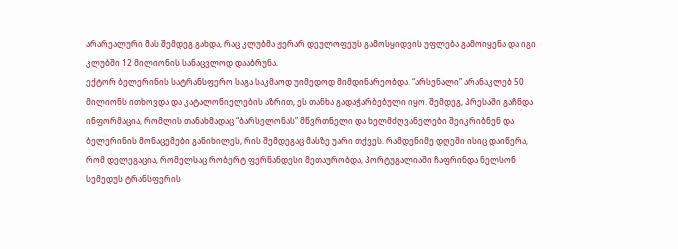არარეალური მას შემდეგ გახდა, რაც კლუბმა ჟერარ დეულოფეუს გამოსყიდვის უფლება გამოიყენა და იგი კლუბში 12 მილიონის სანაცვლოდ დააბრუნა.
ექტორ ბელერინის სატრანსფერო საგა საკმაოდ უიმედოდ მიმდინარეობდა. “არსენალი” არანაკლებ 50 მილიონს ითხოვდა და კატალონიელების აზრით, ეს თანხა გადაჭარბებული იყო. შემდეგ, პრესაში გაჩნდა ინფორმაცია, რომლის თანახმადაც “ბარსელონას” მწვრთნელი და ხელმძღვანელები შეიკრიბნენ და ბელერინის მონაცემები განიხილეს, რის შემდეგაც მასზე უარი თქვეს. რამდენიმე დღეში ისიც დაიწერა, რომ დელეგაცია, რომელსაც რობერტ ფერნანდესი მეთაურობდა, პორტუგალიაში ჩაფრინდა ნელსონ სემედუს ტრანსფერის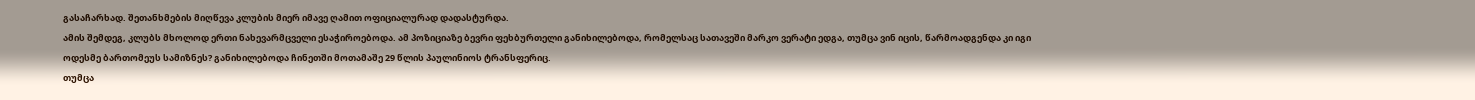გასაჩარხად. შეთანხმების მიღწევა კლუბის მიერ იმავე ღამით ოფიციალურად დადასტურდა.
ამის შემდეგ, კლუბს მხოლოდ ერთი ნახევარმცველი ესაჭიროებოდა. ამ პოზიციაზე ბევრი ფეხბურთელი განიხილებოდა, რომელსაც სათავეში მარკო ვერატი ედგა, თუმცა ვინ იცის, წარმოადგენდა კი იგი ოდესმე ბართომეუს სამიზნეს? განიხილებოდა ჩინეთში მოთამაშე 29 წლის პაულინიოს ტრანსფერიც.
თუმცა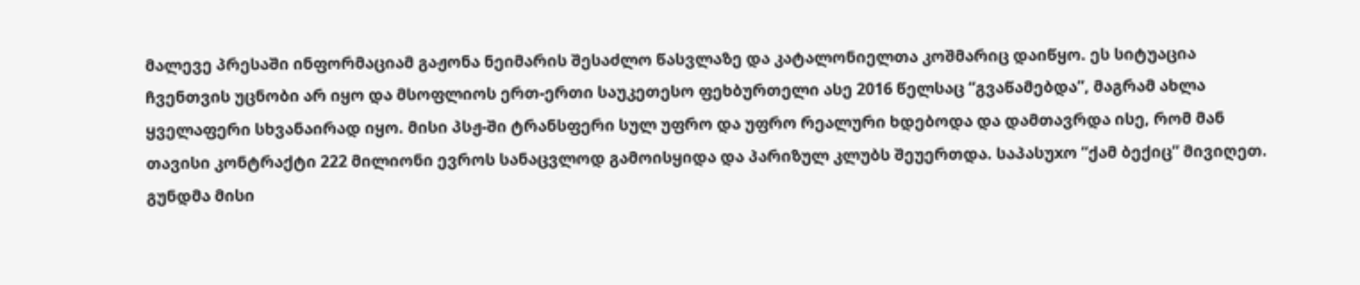მალევე პრესაში ინფორმაციამ გაჟონა ნეიმარის შესაძლო წასვლაზე და კატალონიელთა კოშმარიც დაიწყო. ეს სიტუაცია ჩვენთვის უცნობი არ იყო და მსოფლიოს ერთ-ერთი საუკეთესო ფეხბურთელი ასე 2016 წელსაც “გვაწამებდა”, მაგრამ ახლა ყველაფერი სხვანაირად იყო. მისი პსჟ-ში ტრანსფერი სულ უფრო და უფრო რეალური ხდებოდა და დამთავრდა ისე, რომ მან თავისი კონტრაქტი 222 მილიონი ევროს სანაცვლოდ გამოისყიდა და პარიზულ კლუბს შეუერთდა. საპასუxო “ქამ ბექიც” მივიღეთ.
გუნდმა მისი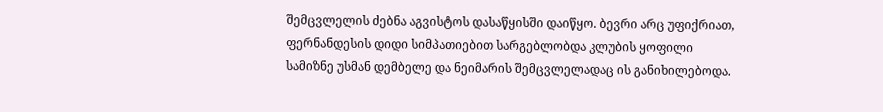შემცვლელის ძებნა აგვისტოს დასაწყისში დაიწყო. ბევრი არც უფიქრიათ, ფერნანდესის დიდი სიმპათიებით სარგებლობდა კლუბის ყოფილი სამიზნე უსმან დემბელე და ნეიმარის შემცვლელადაც ის განიხილებოდა.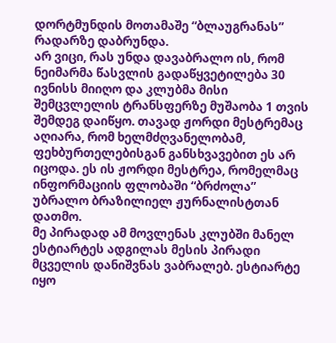დორტმუნდის მოთამაშე “ბლაუგრანას” რადარზე დაბრუნდა.
არ ვიცი, რას უნდა დავაბრალო ის, რომ ნეიმარმა წასვლის გადაწყვეტილება 30 ივნისს მიიღო და კლუბმა მისი შემცვლელის ტრანსფერზე მუშაობა 1 თვის შემდეგ დაიწყო. თავად ჟორდი მესტრემაც აღიარა, რომ ხელმძღვანელობამ, ფეხბურთელებისგან განსხვავებით ეს არ იცოდა. ეს ის ჟორდი მესტრეა, რომელმაც ინფორმაციის ფლობაში “ბრძოლა” უბრალო ბრაზილიელ ჟურნალისტთან დათმო.
მე პირადად ამ მოვლენას კლუბში მანელ ესტიარტეს ადგილას მესის პირადი მცველის დანიშვნას ვაბრალებ. ესტიარტე იყო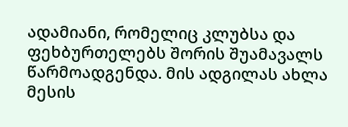ადამიანი, რომელიც კლუბსა და ფეხბურთელებს შორის შუამავალს წარმოადგენდა. მის ადგილას ახლა მესის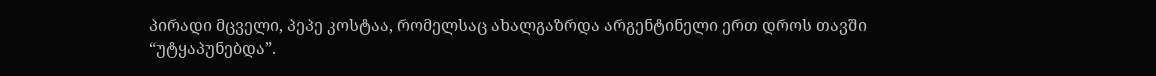პირადი მცველი, პეპე კოსტაა, რომელსაც ახალგაზრდა არგენტინელი ერთ დროს თავში “უტყაპუნებდა”.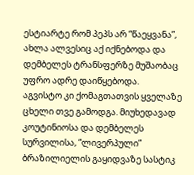ესტიარტე რომ პეპს არ “წაეყვანა”, ახლა ალვესიც აქ იქნებოდა და დემბელეს ტრანსფერზე მუშაობაც უფრო ადრე დაიწყებოდა.
აგვისტო კი ქომაგთათვის ყველაზე ცხელი თვე გამოდგა. მიუხედავად კოუტინიოსა და დემბელეს სურვილისა, “ლივერპული” ბრაზილიელის გაყიდვაზე სასტიკ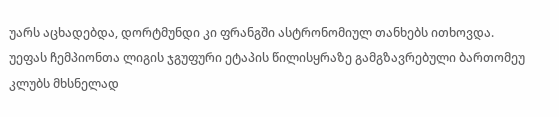უარს აცხადებდა, დორტმუნდი კი ფრანგში ასტრონომიულ თანხებს ითხოვდა.
უეფას ჩემპიონთა ლიგის ჯგუფური ეტაპის წილისყრაზე გამგზავრებული ბართომეუ კლუბს მხსნელად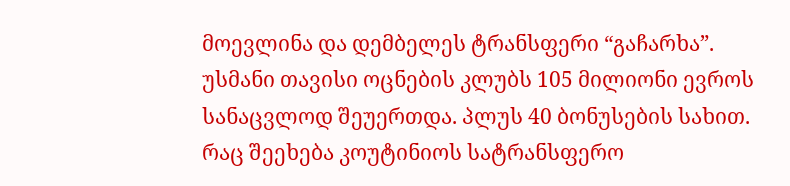მოევლინა და დემბელეს ტრანსფერი “გაჩარხა”. უსმანი თავისი ოცნების კლუბს 105 მილიონი ევროს სანაცვლოდ შეუერთდა. პლუს 40 ბონუსების სახით.
რაც შეეხება კოუტინიოს სატრანსფერო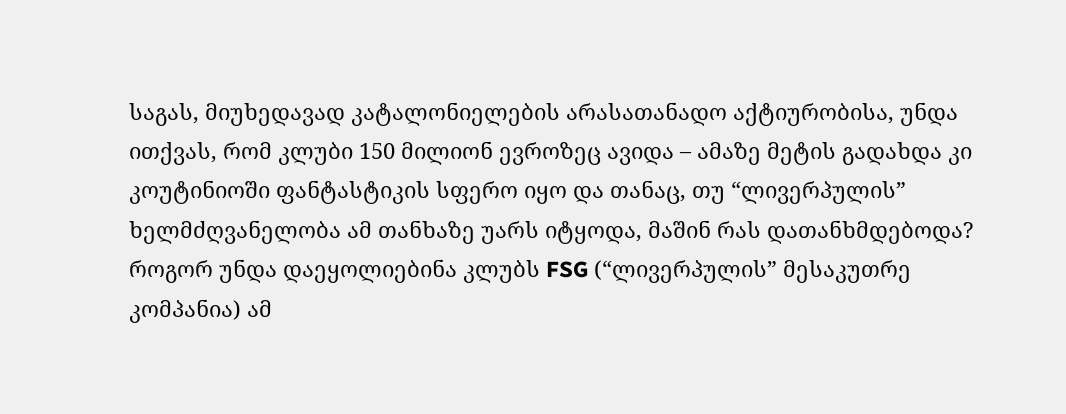საგას, მიუხედავად კატალონიელების არასათანადო აქტიურობისა, უნდა ითქვას, რომ კლუბი 150 მილიონ ევროზეც ავიდა – ამაზე მეტის გადახდა კი კოუტინიოში ფანტასტიკის სფერო იყო და თანაც, თუ “ლივერპულის” ხელმძღვანელობა ამ თანხაზე უარს იტყოდა, მაშინ რას დათანხმდებოდა? როგორ უნდა დაეყოლიებინა კლუბს FSG (“ლივერპულის” მესაკუთრე კომპანია) ამ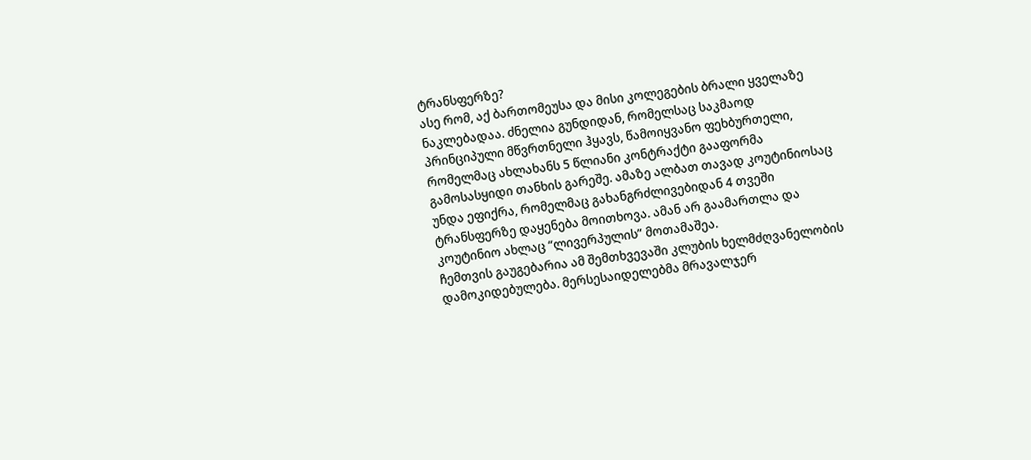ტრანსფერზე?
ასე რომ, აქ ბართომეუსა და მისი კოლეგების ბრალი ყველაზე ნაკლებადაა. ძნელია გუნდიდან, რომელსაც საკმაოდ პრინციპული მწვრთნელი ჰყავს, წამოიყვანო ფეხბურთელი, რომელმაც ახლახანს 5 წლიანი კონტრაქტი გააფორმა გამოსასყიდი თანხის გარეშე. ამაზე ალბათ თავად კოუტინიოსაც უნდა ეფიქრა, რომელმაც გახანგრძლივებიდან 4 თვეში ტრანსფერზე დაყენება მოითხოვა. ამან არ გაამართლა და კოუტინიო ახლაც “ლივერპულის” მოთამაშეა.
ჩემთვის გაუგებარია ამ შემთხვევაში კლუბის ხელმძღვანელობის დამოკიდებულება. მერსესაიდელებმა მრავალჯერ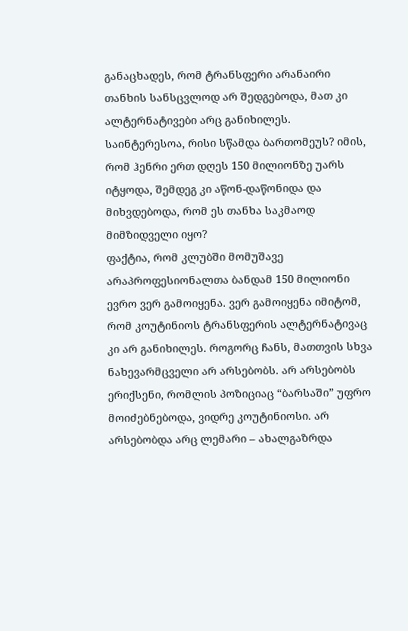განაცხადეს, რომ ტრანსფერი არანაირი თანხის სანსცვლოდ არ შედგებოდა, მათ კი ალტერნატივები არც განიხილეს. საინტერესოა, რისი სწამდა ბართომეუს? იმის, რომ ჰენრი ერთ დღეს 150 მილიონზე უარს იტყოდა, შემდეგ კი აწონ-დაწონიდა და მიხვდებოდა, რომ ეს თანხა საკმაოდ მიმზიდველი იყო?
ფაქტია, რომ კლუბში მომუშავე არაპროფესიონალთა ბანდამ 150 მილიონი ევრო ვერ გამოიყენა. ვერ გამოიყენა იმიტომ, რომ კოუტინიოს ტრანსფერის ალტერნატივაც კი არ განიხილეს. როგორც ჩანს, მათთვის სხვა ნახევარმცველი არ არსებობს. არ არსებობს ერიქსენი, რომლის პოზიციაც “ბარსაში” უფრო მოიძებნებოდა, ვიდრე კოუტინიოსი. არ არსებობდა არც ლემარი – ახალგაზრდა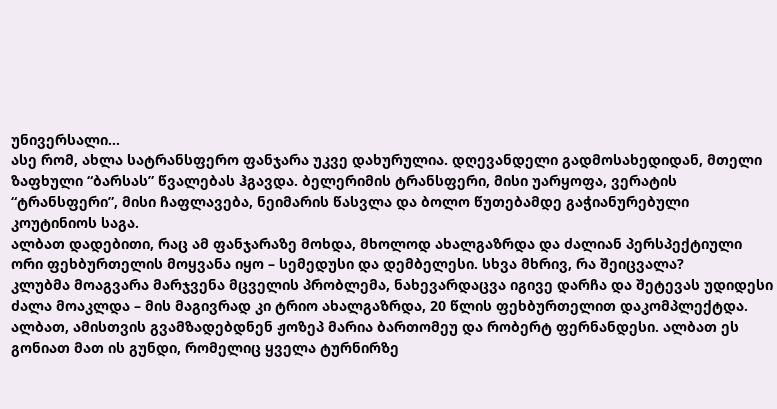უნივერსალი…
ასე რომ, ახლა სატრანსფერო ფანჯარა უკვე დახურულია. დღევანდელი გადმოსახედიდან, მთელი ზაფხული “ბარსას” წვალებას ჰგავდა. ბელერიმის ტრანსფერი, მისი უარყოფა, ვერატის “ტრანსფერი”, მისი ჩაფლავება, ნეიმარის წასვლა და ბოლო წუთებამდე გაჭიანურებული კოუტინიოს საგა.
ალბათ დადებითი, რაც ამ ფანჯარაზე მოხდა, მხოლოდ ახალგაზრდა და ძალიან პერსპექტიული ორი ფეხბურთელის მოყვანა იყო – სემედუსი და დემბელესი. სხვა მხრივ, რა შეიცვალა?
კლუბმა მოაგვარა მარჯვენა მცველის პრობლემა, ნახევარდაცვა იგივე დარჩა და შეტევას უდიდესი ძალა მოაკლდა – მის მაგივრად კი ტრიო ახალგაზრდა, 20 წლის ფეხბურთელით დაკომპლექტდა.
ალბათ, ამისთვის გვამზადებდნენ ჟოზეპ მარია ბართომეუ და რობერტ ფერნანდესი. ალბათ ეს გონიათ მათ ის გუნდი, რომელიც ყველა ტურნირზე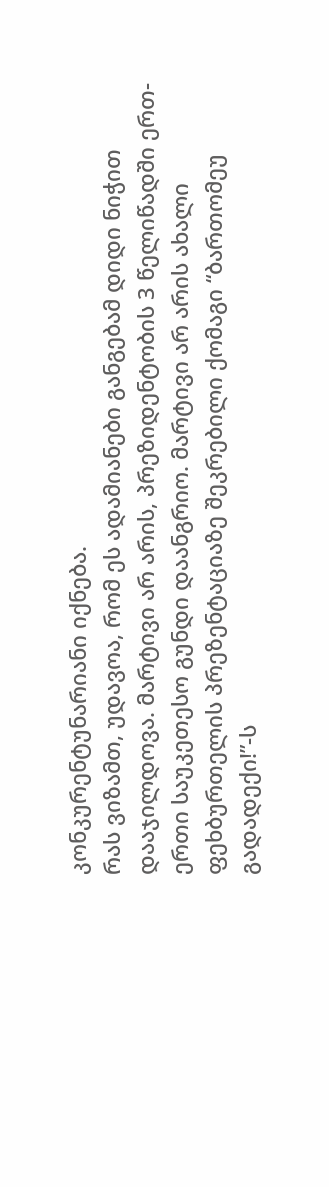კონკურენტუნარიანი იქნება.
რას ვიზამთ, უდავოა, რომ ეს ადამიანები განგებამ დიდი ნიჭით დააჯილდოვა. მარტივი არ არის, პრეზიდენტობის 3 წელიწადში ერთ-ერთი საუკეთესო გუნდი დაანგრიო. მარტივი არ არის ახალი ფეხბურთელის პრეზენტაციაზე შეკრებილი ქომაგი “ბართომეუ გადადექი!”-ს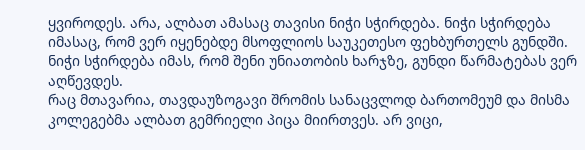ყვიროდეს. არა, ალბათ ამასაც თავისი ნიჭი სჭირდება. ნიჭი სჭირდება იმასაც, რომ ვერ იყენებდე მსოფლიოს საუკეთესო ფეხბურთელს გუნდში. ნიჭი სჭირდება იმას, რომ შენი უნიათობის ხარჯზე, გუნდი წარმატებას ვერ აღწევდეს.
რაც მთავარია, თავდაუზოგავი შრომის სანაცვლოდ ბართომეუმ და მისმა კოლეგებმა ალბათ გემრიელი პიცა მიირთვეს. არ ვიცი,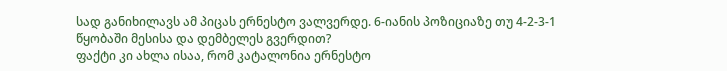სად განიხილავს ამ პიცას ერნესტო ვალვერდე. 6-იანის პოზიციაზე თუ 4-2-3-1 წყობაში მესისა და დემბელეს გვერდით?
ფაქტი კი ახლა ისაა, რომ კატალონია ერნესტო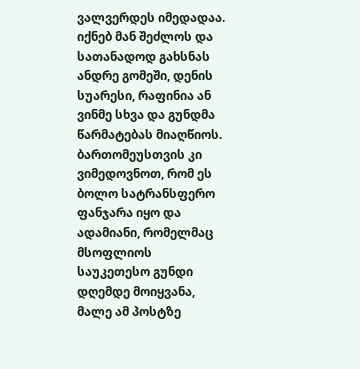ვალვერდეს იმედადაა. იქნებ მან შეძლოს და სათანადოდ გახსნას ანდრე გომეში, დენის სუარესი, რაფინია ან ვინმე სხვა და გუნდმა წარმატებას მიაღწიოს. ბართომეუსთვის კი ვიმედოვნოთ, რომ ეს ბოლო სატრანსფერო ფანჯარა იყო და ადამიანი, რომელმაც მსოფლიოს საუკეთესო გუნდი დღემდე მოიყვანა, მალე ამ პოსტზე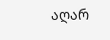აღარ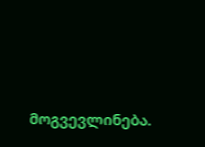მოგვევლინება.